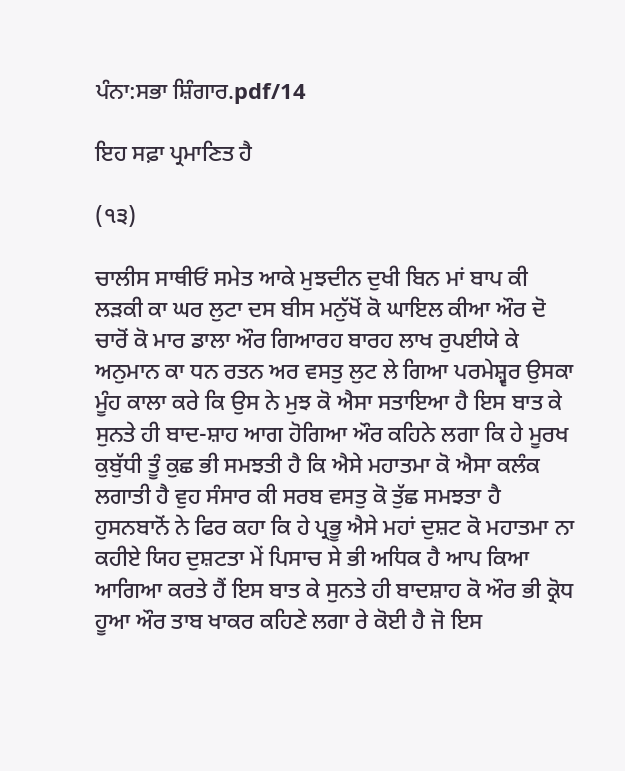ਪੰਨਾ:ਸਭਾ ਸ਼ਿੰਗਾਰ.pdf/14

ਇਹ ਸਫ਼ਾ ਪ੍ਰਮਾਣਿਤ ਹੈ

(੧੩)

ਚਾਲੀਸ ਸਾਥੀਓਂ ਸਮੇਤ ਆਕੇ ਮੁਝਦੀਨ ਦੁਖੀ ਬਿਨ ਮਾਂ ਬਾਪ ਕੀ ਲੜਕੀ ਕਾ ਘਰ ਲੁਟਾ ਦਸ ਬੀਸ ਮਨੁੱਖੋਂ ਕੋ ਘਾਇਲ ਕੀਆ ਔਰ ਦੋ ਚਾਰੋਂ ਕੋ ਮਾਰ ਡਾਲਾ ਔਰ ਗਿਆਰਹ ਬਾਰਹ ਲਾਖ ਰੁਪਈਯੇ ਕੇ ਅਨੁਮਾਨ ਕਾ ਧਨ ਰਤਨ ਅਰ ਵਸਤੁ ਲੁਟ ਲੇ ਗਿਆ ਪਰਮੇਸ਼੍ਵਰ ਉਸਕਾ ਮੂੰਹ ਕਾਲਾ ਕਰੇ ਕਿ ਉਸ ਨੇ ਮੁਝ ਕੋ ਐਸਾ ਸਤਾਇਆ ਹੈ ਇਸ ਬਾਤ ਕੇ ਸੁਨਤੇ ਹੀ ਬਾਦ-ਸ਼ਾਹ ਆਗ ਹੋਗਿਆ ਔਰ ਕਹਿਨੇ ਲਗਾ ਕਿ ਹੇ ਮੂਰਖ ਕੁਬੁੱਧੀ ਤੂੰ ਕੁਛ ਭੀ ਸਮਝਤੀ ਹੈ ਕਿ ਐਸੇ ਮਹਾਤਮਾ ਕੋ ਐਸਾ ਕਲੰਕ ਲਗਾਤੀ ਹੈ ਵੁਹ ਸੰਸਾਰ ਕੀ ਸਰਬ ਵਸਤੁ ਕੋ ਤੁੱਛ ਸਮਝਤਾ ਹੈ ਹੁਸਨਬਾਨੋਂ ਨੇ ਫਿਰ ਕਹਾ ਕਿ ਹੇ ਪ੍ਰਭੂ ਐਸੇ ਮਹਾਂ ਦੁਸ਼ਟ ਕੋ ਮਹਾਤਮਾ ਨਾ ਕਹੀਏ ਯਿਹ ਦੁਸ਼ਟਤਾ ਮੇਂ ਪਿਸਾਚ ਸੇ ਭੀ ਅਧਿਕ ਹੈ ਆਪ ਕਿਆ ਆਗਿਆ ਕਰਤੇ ਹੈਂ ਇਸ ਬਾਤ ਕੇ ਸੁਨਤੇ ਹੀ ਬਾਦਸ਼ਾਹ ਕੋ ਔਰ ਭੀ ਕ੍ਰੋਧ ਹੂਆ ਔਰ ਤਾਬ ਖਾਕਰ ਕਹਿਣੇ ਲਗਾ ਰੇ ਕੋਈ ਹੈ ਜੋ ਇਸ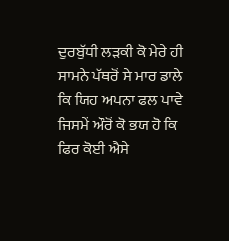ਦੁਰਬੁੱਧੀ ਲੜਕੀ ਕੋ ਮੇਰੇ ਹੀ ਸਾਮਨੇ ਪੱਥਰੋਂ ਸੇ ਮਾਰ ਡਾਲੇ ਕਿ ਯਿਹ ਅਪਨਾ ਫਲ ਪਾਵੇ ਜਿਸਮੇਂ ਔਰੋਂ ਕੋ ਭਯ ਹੋ ਕਿ ਫਿਰ ਕੋਈ ਐਸੇ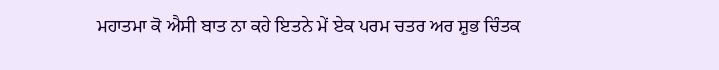ਮਹਾਤਮਾ ਕੋ ਐਸੀ ਬਾਤ ਨਾ ਕਹੇ ਇਤਨੇ ਮੇਂ ਏਕ ਪਰਮ ਚਤਰ ਅਰ ਸ਼ੁਭ ਚਿੰਤਕ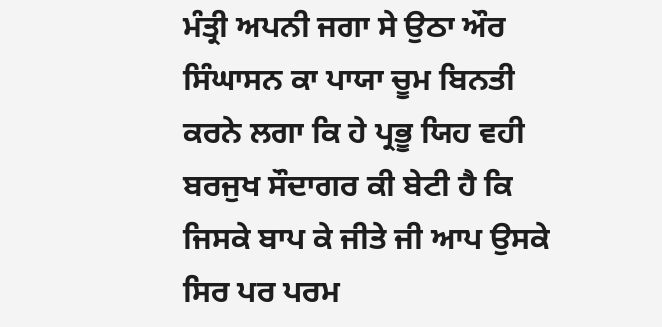ਮੰਤ੍ਰੀ ਅਪਨੀ ਜਗਾ ਸੇ ਉਠਾ ਔਰ ਸਿੰਘਾਸਨ ਕਾ ਪਾਯਾ ਚੂਮ ਬਿਨਤੀ ਕਰਨੇ ਲਗਾ ਕਿ ਹੇ ਪ੍ਰਭੂ ਯਿਹ ਵਹੀ ਬਰਜੁਖ ਸੌਦਾਗਰ ਕੀ ਬੇਟੀ ਹੈ ਕਿ ਜਿਸਕੇ ਬਾਪ ਕੇ ਜੀਤੇ ਜੀ ਆਪ ਉਸਕੇ ਸਿਰ ਪਰ ਪਰਮ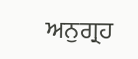ਅਨੁਗ੍ਰਹ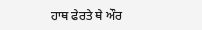ਹਾਥ ਫੇਰਤੇ ਥੇ ਔਰ